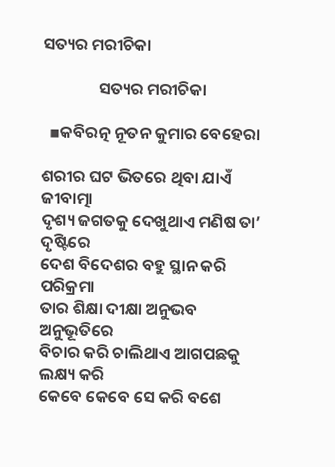ସତ୍ୟର ମରୀଚିକା

               ସତ୍ୟର ମରୀଚିକା

  ▪କବିରତ୍ନ ନୂତନ କୁମାର ବେହେରା

ଶରୀର ଘଟ ଭିତରେ ଥିବା ଯାଏଁ ଜୀବାତ୍ମା
ଦୃଶ୍ୟ ଜଗତକୁ ଦେଖୁଥାଏ ମଣିଷ ତା’ ଦୃଷ୍ଟିରେ
ଦେଶ ବିଦେଶର ବହୁ ସ୍ଥାନ କରି ପରିକ୍ରମା
ତାର ଶିକ୍ଷା ଦୀକ୍ଷା ଅନୁଭବ ଅନୁଭୂତିରେ
ବିଚାର କରି ଚାଲିଥାଏ ଆଗପଛକୁ ଲକ୍ଷ୍ୟ କରି
କେବେ କେବେ ସେ କରି ବଶେ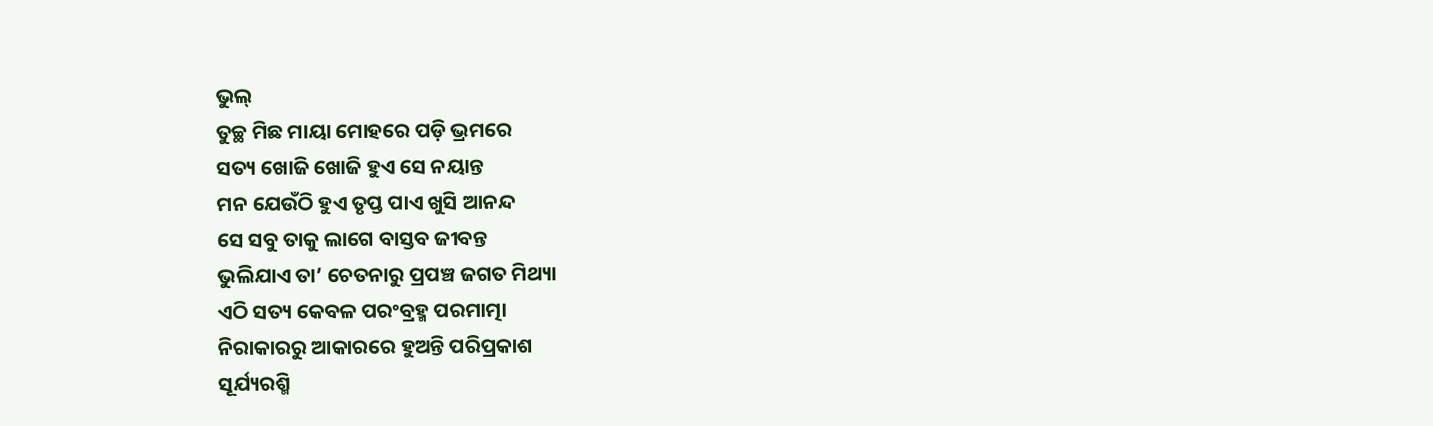ଭୁଲ୍
ତୁଚ୍ଛ ମିଛ ମାୟା ମୋହରେ ପଡ଼ି ଭ୍ରମରେ
ସତ୍ୟ ଖୋଜି ଖୋଜି ହୁଏ ସେ ନୟାନ୍ତ
ମନ ଯେଉଁଠି ହୁଏ ତୃପ୍ତ ପାଏ ଖୁସି ଆନନ୍ଦ
ସେ ସବୁ ତାକୁ ଲାଗେ ବାସ୍ତବ ଜୀବନ୍ତ
ଭୁଲିଯାଏ ତା’ ଚେତନାରୁ ପ୍ରପଞ୍ଚ ଜଗତ ମିଥ୍ୟା
ଏଠି ସତ୍ୟ କେବଳ ପରଂବ୍ରହ୍ମ ପରମାତ୍ମା
ନିରାକାରରୁ ଆକାରରେ ହୁଅନ୍ତି ପରିପ୍ରକାଶ
ସୂର୍ଯ୍ୟରଶ୍ମି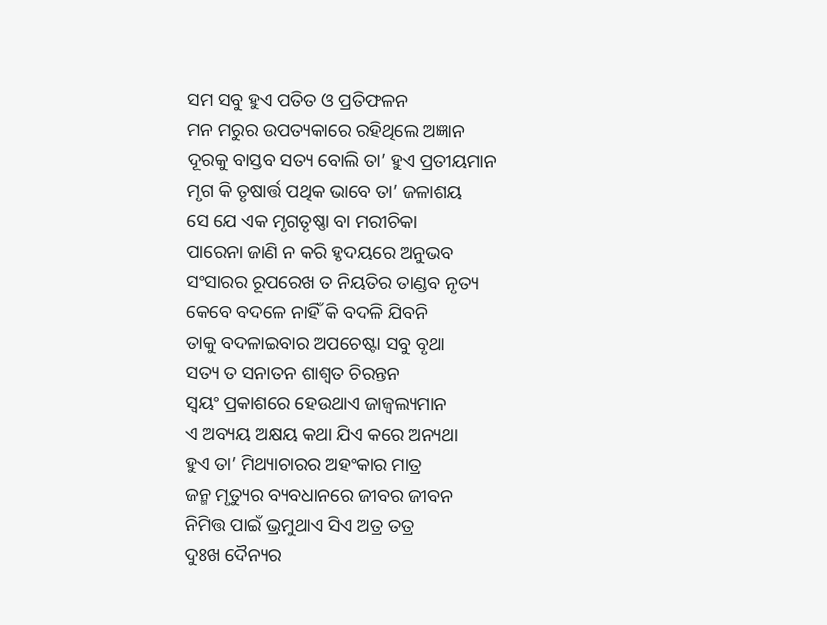ସମ ସବୁ ହୁଏ ପତିତ ଓ ପ୍ରତିଫଳନ
ମନ ମରୁର ଉପତ୍ୟକାରେ ରହିଥିଲେ ଅଜ୍ଞାନ
ଦୂରକୁ ବାସ୍ତବ ସତ୍ୟ ବୋଲି ତା’ ହୁଏ ପ୍ରତୀୟମାନ
ମୃଗ କି ତୃଷାର୍ତ୍ତ ପଥିକ ଭାବେ ତା’ ଜଳାଶୟ
ସେ ଯେ ଏକ ମୃଗତୃଷ୍ଣା ବା ମରୀଚିକା
ପାରେନା ଜାଣି ନ କରି ହୃଦୟରେ ଅନୁଭବ
ସଂସାରର ରୂପରେଖ ତ ନିୟତିର ତାଣ୍ଡବ ନୃତ୍ୟ
କେବେ ବଦଳେ ନାହିଁ କି ବଦଳି ଯିବନି
ତାକୁ ବଦଳାଇବାର ଅପଚେଷ୍ଟା ସବୁ ବୃଥା
ସତ୍ୟ ତ ସନାତନ ଶାଶ୍ଵତ ଚିରନ୍ତନ
ସ୍ବୟଂ ପ୍ରକାଶରେ ହେଉଥାଏ ଜାଜ୍ୱଲ୍ୟମାନ
ଏ ଅବ୍ୟୟ ଅକ୍ଷୟ କଥା ଯିଏ କରେ ଅନ୍ୟଥା
ହୁଏ ତା’ ମିଥ୍ୟାଚାରର ଅହଂକାର ମାତ୍ର
ଜନ୍ମ ମୃତ୍ୟୁର ବ୍ୟବଧାନରେ ଜୀବର ଜୀବନ
ନିମିତ୍ତ ପାଇଁ ଭ୍ରମୁଥାଏ ସିଏ ଅତ୍ର ତତ୍ର
ଦୁଃଖ ଦୈନ୍ୟର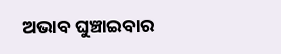ଅଭାବ ଘୁଞ୍ଚାଇବାର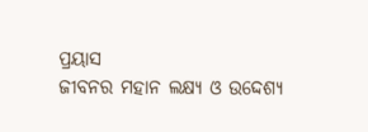ପ୍ରୟାସ
ଜୀବନର ମହାନ ଲକ୍ଷ୍ୟ ଓ ଉଦ୍ଦେଶ୍ୟ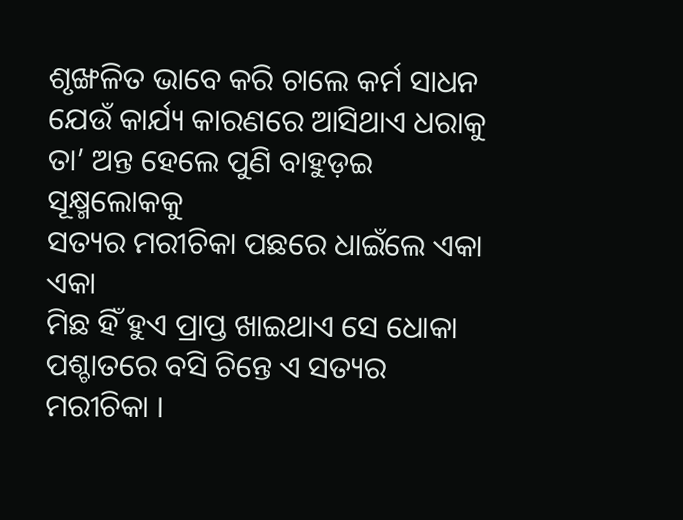ଶୃଙ୍ଖଳିତ ଭାବେ କରି ଚାଲେ କର୍ମ ସାଧନ
ଯେଉଁ କାର୍ଯ୍ୟ କାରଣରେ ଆସିଥାଏ ଧରାକୁ
ତା’ ଅନ୍ତ ହେଲେ ପୁଣି ବାହୁଡ଼ଇ ସୂକ୍ଷ୍ମଲୋକକୁ
ସତ୍ୟର ମରୀଚିକା ପଛରେ ଧାଇଁଲେ ଏକା ଏକା
ମିଛ ହିଁ ହୁଏ ପ୍ରାପ୍ତ ଖାଇଥାଏ ସେ ଧୋକା
ପଶ୍ଚାତରେ ବସି ଚିନ୍ତେ ଏ ସତ୍ୟର ମରୀଚିକା ।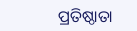ପ୍ରତିଷ୍ଠାତା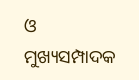ଓ ମୁଖ୍ୟସମ୍ପାଦକ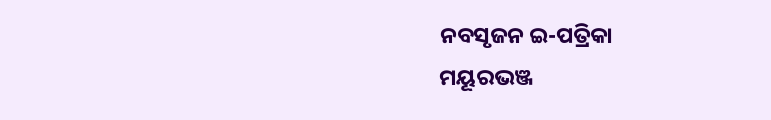ନବସୃଜନ ଇ-ପତ୍ରିକା
ମୟୂରଭଞ୍ଜ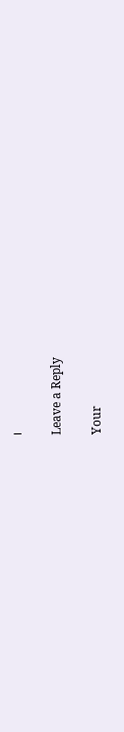।

Leave a Reply

Your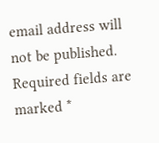email address will not be published. Required fields are marked *